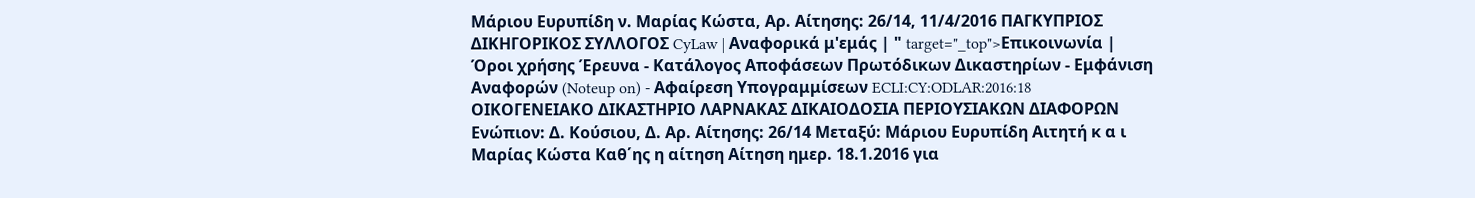Μάριου Ευρυπίδη ν. Μαρίας Κώστα, Αρ. Αίτησης: 26/14, 11/4/2016 ΠΑΓΚΥΠΡΙΟΣ ΔΙΚΗΓΟΡΙΚΟΣ ΣΥΛΛΟΓΟΣ CyLaw | Αναφορικά μ'εμάς | " target="_top">Επικοινωνία | Όροι χρήσης Έρευνα - Κατάλογος Αποφάσεων Πρωτόδικων Δικαστηρίων - Εμφάνιση Αναφορών (Noteup on) - Αφαίρεση Υπογραμμίσεων ECLI:CY:ODLAR:2016:18 ΟΙΚΟΓΕΝΕΙΑΚΟ ΔΙΚΑΣΤΗΡΙΟ ΛΑΡΝΑΚΑΣ ΔΙΚΑΙΟΔΟΣΙΑ ΠΕΡΙΟΥΣΙΑΚΩΝ ΔΙΑΦΟΡΩΝ Ενώπιον: Δ. Κούσιου, Δ. Αρ. Αίτησης: 26/14 Μεταξύ: Μάριου Ευρυπίδη Αιτητή κ α ι Μαρίας Κώστα Καθ΄ης η αίτηση Αίτηση ημερ. 18.1.2016 για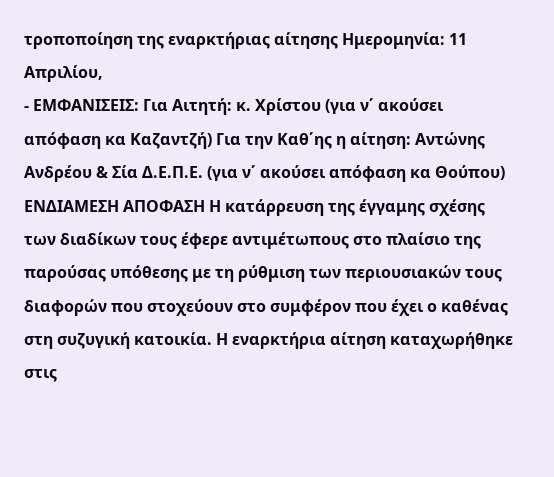τροποποίηση της εναρκτήριας αίτησης Ημερομηνία: 11 Απριλίου,
- ΕΜΦΑΝΙΣΕΙΣ: Για Αιτητή: κ. Χρίστου (για ν΄ ακούσει απόφαση κα Καζαντζή) Για την Καθ΄ης η αίτηση: Αντώνης Ανδρέου & Σία Δ.Ε.Π.Ε. (για ν΄ ακούσει απόφαση κα Θούπου) ΕΝΔΙΑΜΕΣΗ ΑΠΟΦΑΣΗ Η κατάρρευση της έγγαμης σχέσης των διαδίκων τους έφερε αντιμέτωπους στο πλαίσιο της παρούσας υπόθεσης με τη ρύθμιση των περιουσιακών τους διαφορών που στοχεύουν στο συμφέρον που έχει ο καθένας στη συζυγική κατοικία. Η εναρκτήρια αίτηση καταχωρήθηκε στις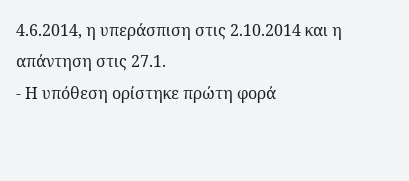4.6.2014, η υπεράσπιση στις 2.10.2014 και η απάντηση στις 27.1.
- Η υπόθεση ορίστηκε πρώτη φορά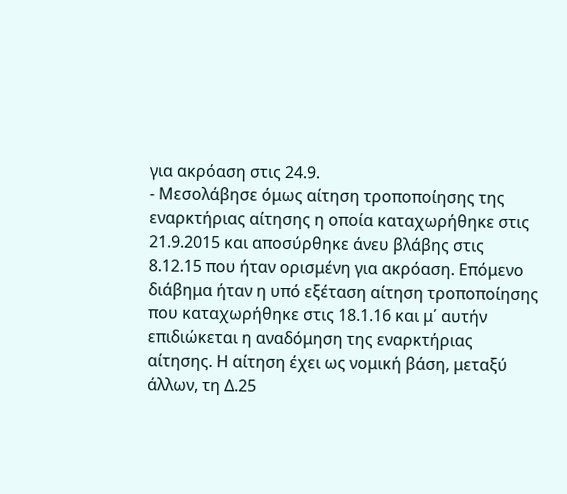για ακρόαση στις 24.9.
- Μεσολάβησε όμως αίτηση τροποποίησης της εναρκτήριας αίτησης η οποία καταχωρήθηκε στις 21.9.2015 και αποσύρθηκε άνευ βλάβης στις 8.12.15 που ήταν ορισμένη για ακρόαση. Επόμενο διάβημα ήταν η υπό εξέταση αίτηση τροποποίησης που καταχωρήθηκε στις 18.1.16 και μ΄ αυτήν επιδιώκεται η αναδόμηση της εναρκτήριας αίτησης. Η αίτηση έχει ως νομική βάση, μεταξύ άλλων, τη Δ.25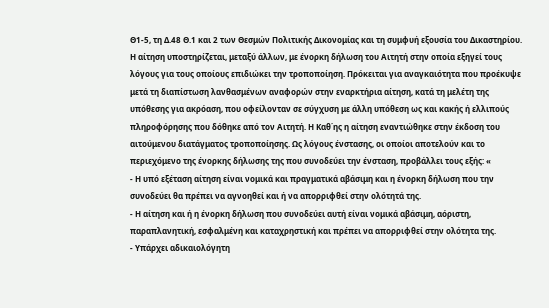Θ1-5, τη Δ.48 Θ.1 και 2 των Θεσμών Πολιτικής Δικονομίας και τη συμφυή εξουσία του Δικαστηρίου. Η αίτηση υποστηρίζεται, μεταξύ άλλων, με ένορκη δήλωση του Αιτητή στην οποία εξηγεί τους λόγους για τους οποίους επιδιώκει την τροποποίηση. Πρόκειται για αναγκαιότητα που προέκυψε μετά τη διαπίστωση λανθασμένων αναφορών στην εναρκτήρια αίτηση, κατά τη μελέτη της υπόθεσης για ακρόαση, που οφείλονταν σε σύγχυση με άλλη υπόθεση ως και κακής ή ελλιπούς πληροφόρησης που δόθηκε από τον Αιτητή. Η Καθ΄ης η αίτηση εναντιώθηκε στην έκδοση του αιτούμενου διατάγματος τροποποίησης. Ως λόγους ένστασης, οι οποίοι αποτελούν και το περιεχόμενο της ένορκης δήλωσης της που συνοδεύει την ένσταση, προβάλλει τους εξής: «
- Η υπό εξέταση αίτηση είναι νομικά και πραγματικά αβάσιμη και η ένορκη δήλωση που την συνοδεύει θα πρέπει να αγνοηθεί και ή να απορριφθεί στην ολότητά της.
- Η αίτηση και ή η ένορκη δήλωση που συνοδεύει αυτή είναι νομικά αβάσιμη, αόριστη, παραπλανητική, εσφαλμένη και καταχρηστική και πρέπει να απορριφθεί στην ολότητα της.
- Υπάρχει αδικαιολόγητη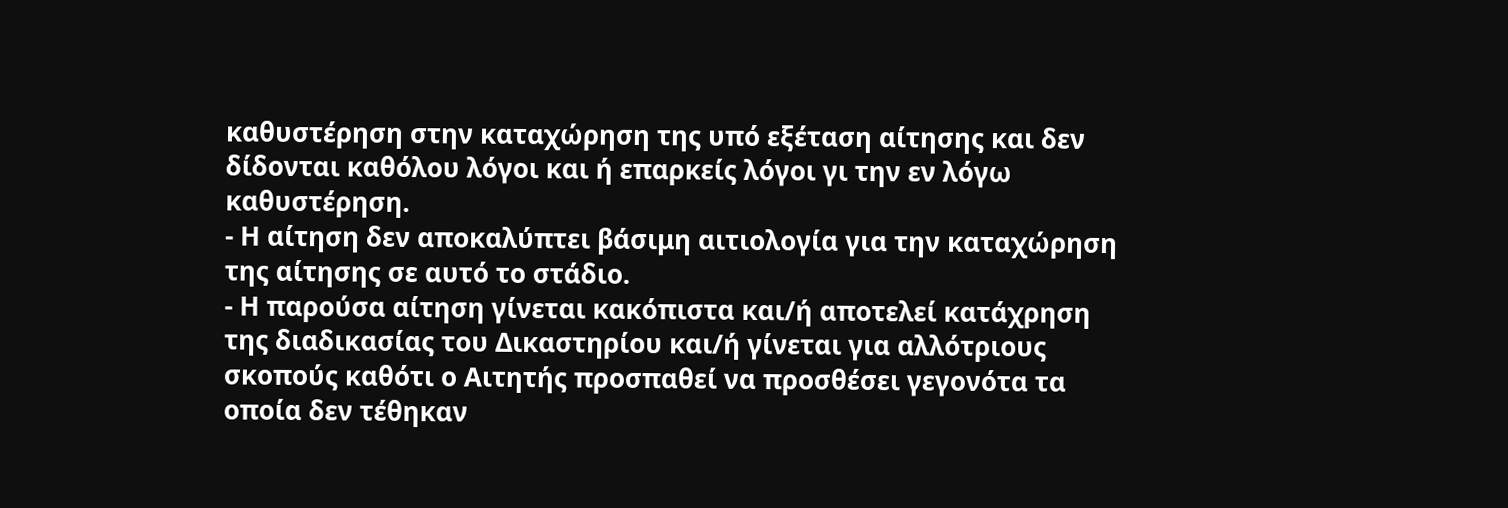καθυστέρηση στην καταχώρηση της υπό εξέταση αίτησης και δεν δίδονται καθόλου λόγοι και ή επαρκείς λόγοι γι την εν λόγω καθυστέρηση.
- Η αίτηση δεν αποκαλύπτει βάσιμη αιτιολογία για την καταχώρηση της αίτησης σε αυτό το στάδιο.
- Η παρούσα αίτηση γίνεται κακόπιστα και/ή αποτελεί κατάχρηση της διαδικασίας του Δικαστηρίου και/ή γίνεται για αλλότριους σκοπούς καθότι ο Αιτητής προσπαθεί να προσθέσει γεγονότα τα οποία δεν τέθηκαν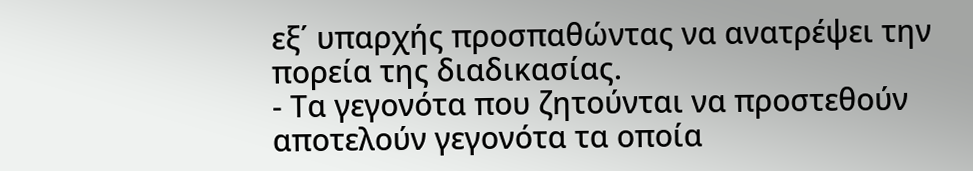εξ΄ υπαρχής προσπαθώντας να ανατρέψει την πορεία της διαδικασίας.
- Τα γεγονότα που ζητούνται να προστεθούν αποτελούν γεγονότα τα οποία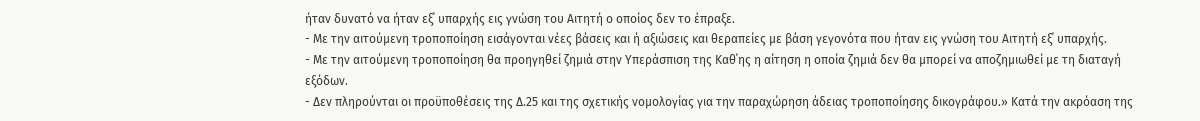ήταν δυνατό να ήταν εξ΄ υπαρχής εις γνώση του Αιτητή ο οποίος δεν το έπραξε.
- Με την αιτούμενη τροποποίηση εισάγονται νέες βάσεις και ή αξιώσεις και θεραπείες με βάση γεγονότα που ήταν εις γνώση του Αιτητή εξ΄ υπαρχής.
- Με την αιτούμενη τροποποίηση θα προηγηθεί ζημιά στην Υπεράσπιση της Καθ΄ης η αίτηση η οποία ζημιά δεν θα μπορεί να αποζημιωθεί με τη διαταγή εξόδων.
- Δεν πληρούνται οι προϋποθέσεις της Δ.25 και της σχετικής νομολογίας για την παραχώρηση άδειας τροποποίησης δικογράφου.» Κατά την ακρόαση της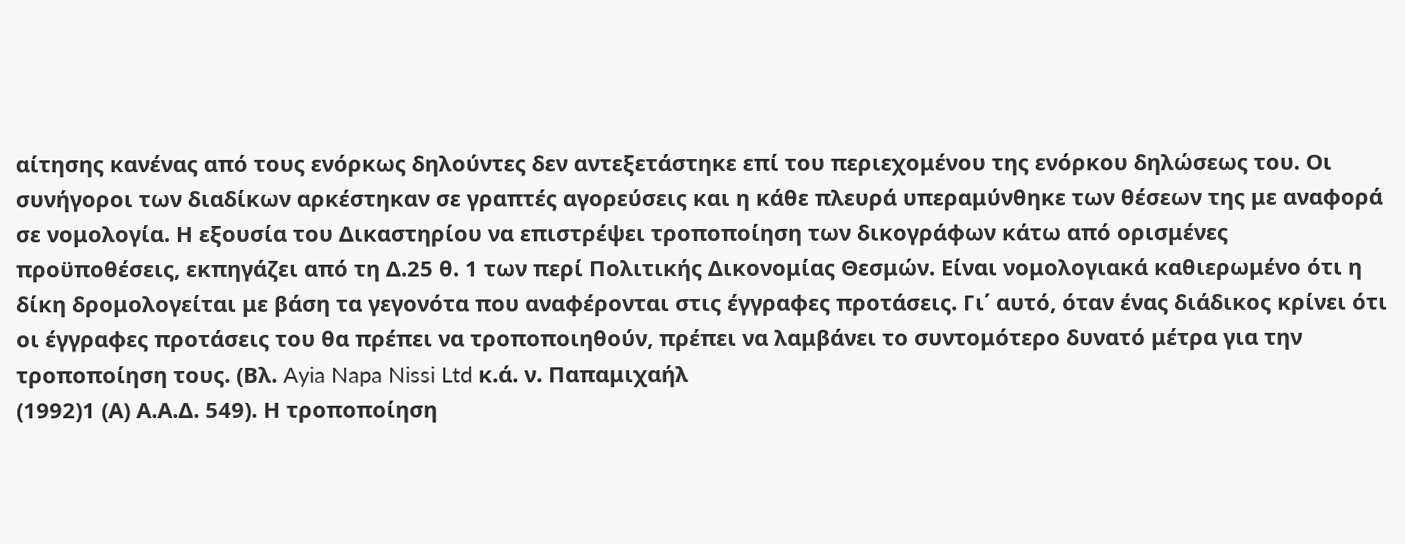αίτησης κανένας από τους ενόρκως δηλούντες δεν αντεξετάστηκε επί του περιεχομένου της ενόρκου δηλώσεως του. Οι συνήγοροι των διαδίκων αρκέστηκαν σε γραπτές αγορεύσεις και η κάθε πλευρά υπεραμύνθηκε των θέσεων της με αναφορά σε νομολογία. Η εξουσία του Δικαστηρίου να επιστρέψει τροποποίηση των δικογράφων κάτω από ορισμένες προϋποθέσεις, εκπηγάζει από τη Δ.25 θ. 1 των περί Πολιτικής Δικονομίας Θεσμών. Είναι νομολογιακά καθιερωμένο ότι η δίκη δρομολογείται με βάση τα γεγονότα που αναφέρονται στις έγγραφες προτάσεις. Γι΄ αυτό, όταν ένας διάδικος κρίνει ότι οι έγγραφες προτάσεις του θα πρέπει να τροποποιηθούν, πρέπει να λαμβάνει το συντομότερο δυνατό μέτρα για την τροποποίηση τους. (Βλ. Ayia Napa Nissi Ltd κ.ά. ν. Παπαμιχαήλ
(1992)1 (Α) Α.Α.Δ. 549). Η τροποποίηση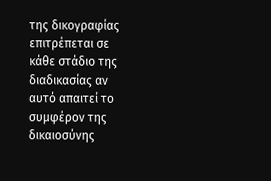της δικογραφίας επιτρέπεται σε κάθε στάδιο της διαδικασίας αν αυτό απαιτεί το συμφέρον της δικαιοσύνης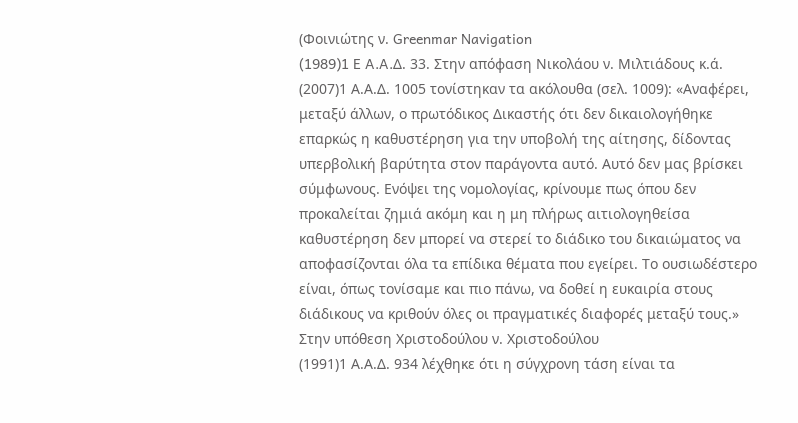(Φοινιώτης ν. Greenmar Navigation
(1989)1 E A.A.Δ. 33. Στην απόφαση Νικολάου ν. Μιλτιάδους κ.ά.
(2007)1 Α.Α.Δ. 1005 τονίστηκαν τα ακόλουθα (σελ. 1009): «Αναφέρει, μεταξύ άλλων, ο πρωτόδικος Δικαστής ότι δεν δικαιολογήθηκε επαρκώς η καθυστέρηση για την υποβολή της αίτησης, δίδοντας υπερβολική βαρύτητα στον παράγοντα αυτό. Αυτό δεν μας βρίσκει σύμφωνους. Ενόψει της νομολογίας, κρίνουμε πως όπου δεν προκαλείται ζημιά ακόμη και η μη πλήρως αιτιολογηθείσα καθυστέρηση δεν μπορεί να στερεί το διάδικο του δικαιώματος να αποφασίζονται όλα τα επίδικα θέματα που εγείρει. Το ουσιωδέστερο είναι, όπως τονίσαμε και πιο πάνω, να δοθεί η ευκαιρία στους διάδικους να κριθούν όλες οι πραγματικές διαφορές μεταξύ τους.» Στην υπόθεση Χριστοδούλου ν. Χριστοδούλου
(1991)1 Α.Α.Δ. 934 λέχθηκε ότι η σύγχρονη τάση είναι τα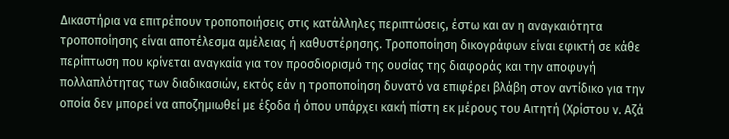Δικαστήρια να επιτρέπουν τροποποιήσεις στις κατάλληλες περιπτώσεις, έστω και αν η αναγκαιότητα τροποποίησης είναι αποτέλεσμα αμέλειας ή καθυστέρησης. Τροποποίηση δικογράφων είναι εφικτή σε κάθε περίπτωση που κρίνεται αναγκαία για τον προσδιορισμό της ουσίας της διαφοράς και την αποφυγή πολλαπλότητας των διαδικασιών, εκτός εάν η τροποποίηση δυνατό να επιφέρει βλάβη στον αντίδικο για την οποία δεν μπορεί να αποζημιωθεί με έξοδα ή όπου υπάρχει κακή πίστη εκ μέρους του Αιτητή (Χρίστου ν. Αζά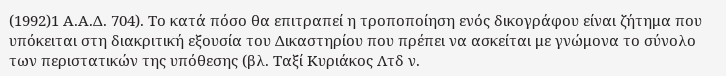(1992)1 Α.Α.Δ. 704). Το κατά πόσο θα επιτραπεί η τροποποίηση ενός δικογράφου είναι ζήτημα που υπόκειται στη διακριτική εξουσία του Δικαστηρίου που πρέπει να ασκείται με γνώμονα το σύνολο των περιστατικών της υπόθεσης (βλ. Ταξί Κυριάκος Λτδ ν.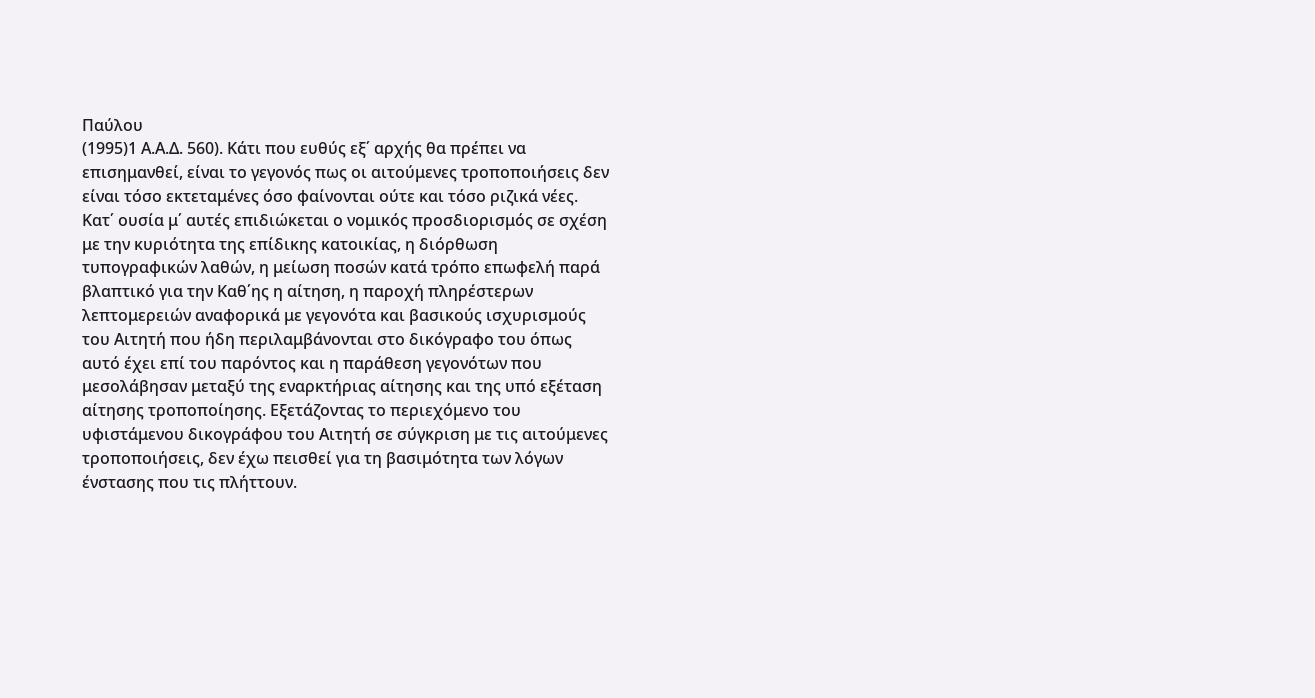Παύλου
(1995)1 Α.Α.Δ. 560). Κάτι που ευθύς εξ΄ αρχής θα πρέπει να επισημανθεί, είναι το γεγονός πως οι αιτούμενες τροποποιήσεις δεν είναι τόσο εκτεταμένες όσο φαίνονται ούτε και τόσο ριζικά νέες. Κατ΄ ουσία μ΄ αυτές επιδιώκεται ο νομικός προσδιορισμός σε σχέση με την κυριότητα της επίδικης κατοικίας, η διόρθωση τυπογραφικών λαθών, η μείωση ποσών κατά τρόπο επωφελή παρά βλαπτικό για την Καθ΄ης η αίτηση, η παροχή πληρέστερων λεπτομερειών αναφορικά με γεγονότα και βασικούς ισχυρισμούς του Αιτητή που ήδη περιλαμβάνονται στο δικόγραφο του όπως αυτό έχει επί του παρόντος και η παράθεση γεγονότων που μεσολάβησαν μεταξύ της εναρκτήριας αίτησης και της υπό εξέταση αίτησης τροποποίησης. Εξετάζοντας το περιεχόμενο του υφιστάμενου δικογράφου του Αιτητή σε σύγκριση με τις αιτούμενες τροποποιήσεις, δεν έχω πεισθεί για τη βασιμότητα των λόγων ένστασης που τις πλήττουν.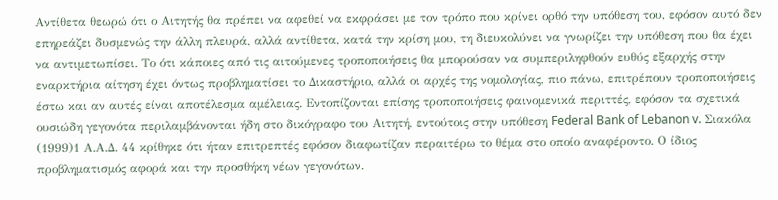Αντίθετα θεωρώ ότι ο Αιτητής θα πρέπει να αφεθεί να εκφράσει με τον τρόπο που κρίνει ορθό την υπόθεση του, εφόσον αυτό δεν επηρεάζει δυσμενώς την άλλη πλευρά, αλλά αντίθετα, κατά την κρίση μου, τη διευκολύνει να γνωρίζει την υπόθεση που θα έχει να αντιμετωπίσει. Το ότι κάποιες από τις αιτούμενες τροποποιήσεις θα μπορούσαν να συμπεριληφθούν ευθύς εξαρχής στην εναρκτήρια αίτηση έχει όντως προβληματίσει το Δικαστήριο, αλλά οι αρχές της νομολογίας, πιο πάνω, επιτρέπουν τροποποιήσεις έστω και αν αυτές είναι αποτέλεσμα αμέλειας. Εντοπίζονται επίσης τροποποιήσεις φαινομενικά περιττές, εφόσον τα σχετικά ουσιώδη γεγονότα περιλαμβάνονται ήδη στο δικόγραφο του Αιτητή, εντούτοις στην υπόθεση Federal Bank of Lebanon v. Σιακόλα
(1999)1 Α.Α.Δ. 44 κρίθηκε ότι ήταν επιτρεπτές εφόσον διαφωτίζαν περαιτέρω το θέμα στο οποίο αναφέροντο. Ο ίδιος προβληματισμός αφορά και την προσθήκη νέων γεγονότων.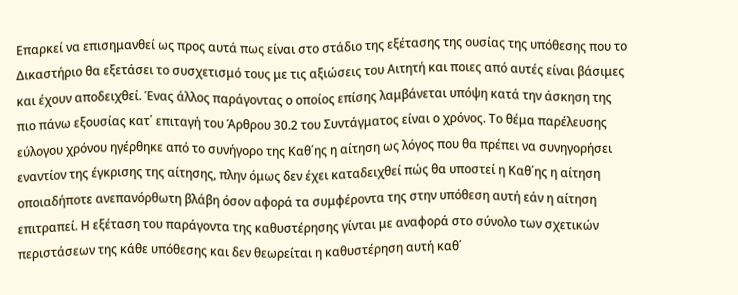Επαρκεί να επισημανθεί ως προς αυτά πως είναι στο στάδιο της εξέτασης της ουσίας της υπόθεσης που το Δικαστήριο θα εξετάσει το συσχετισμό τους με τις αξιώσεις του Αιτητή και ποιες από αυτές είναι βάσιμες και έχουν αποδειχθεί. Ένας άλλος παράγοντας ο οποίος επίσης λαμβάνεται υπόψη κατά την άσκηση της πιο πάνω εξουσίας κατ΄ επιταγή του Άρθρου 30.2 του Συντάγματος είναι ο χρόνος. Το θέμα παρέλευσης εύλογου χρόνου ηγέρθηκε από το συνήγορο της Καθ΄ης η αίτηση ως λόγος που θα πρέπει να συνηγορήσει εναντίον της έγκρισης της αίτησης, πλην όμως δεν έχει καταδειχθεί πώς θα υποστεί η Καθ΄ης η αίτηση οποιαδήποτε ανεπανόρθωτη βλάβη όσον αφορά τα συμφέροντα της στην υπόθεση αυτή εάν η αίτηση επιτραπεί. Η εξέταση του παράγοντα της καθυστέρησης γίνται με αναφορά στο σύνολο των σχετικών περιστάσεων της κάθε υπόθεσης και δεν θεωρείται η καθυστέρηση αυτή καθ΄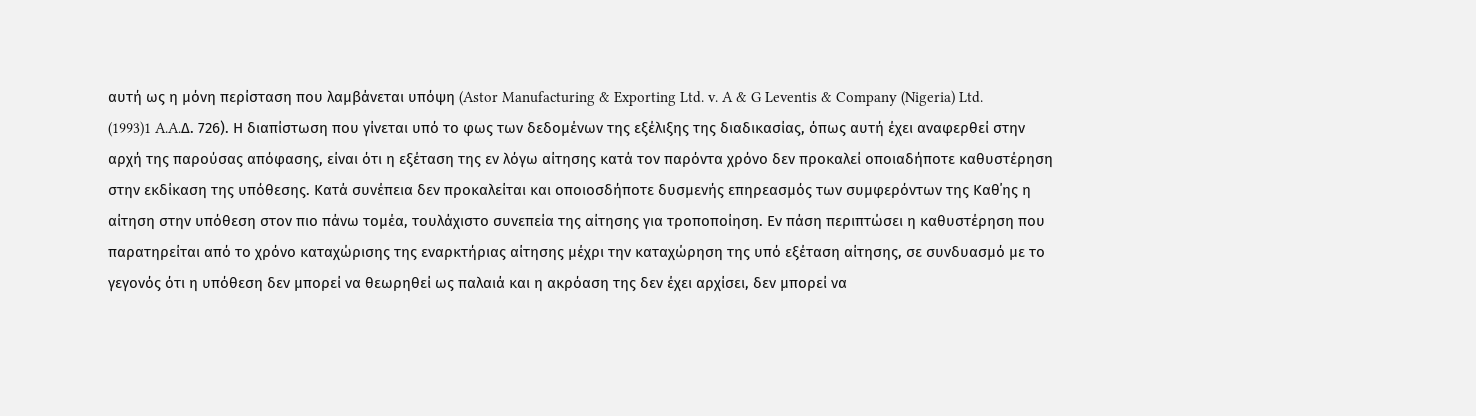αυτή ως η μόνη περίσταση που λαμβάνεται υπόψη (Astor Manufacturing & Exporting Ltd. v. A & G Leventis & Company (Nigeria) Ltd.
(1993)1 A.A.Δ. 726). Η διαπίστωση που γίνεται υπό το φως των δεδομένων της εξέλιξης της διαδικασίας, όπως αυτή έχει αναφερθεί στην αρχή της παρούσας απόφασης, είναι ότι η εξέταση της εν λόγω αίτησης κατά τον παρόντα χρόνο δεν προκαλεί οποιαδήποτε καθυστέρηση στην εκδίκαση της υπόθεσης. Κατά συνέπεια δεν προκαλείται και οποιοσδήποτε δυσμενής επηρεασμός των συμφερόντων της Καθ΄ης η αίτηση στην υπόθεση στον πιο πάνω τομέα, τουλάχιστο συνεπεία της αίτησης για τροποποίηση. Εν πάση περιπτώσει η καθυστέρηση που παρατηρείται από το χρόνο καταχώρισης της εναρκτήριας αίτησης μέχρι την καταχώρηση της υπό εξέταση αίτησης, σε συνδυασμό με το γεγονός ότι η υπόθεση δεν μπορεί να θεωρηθεί ως παλαιά και η ακρόαση της δεν έχει αρχίσει, δεν μπορεί να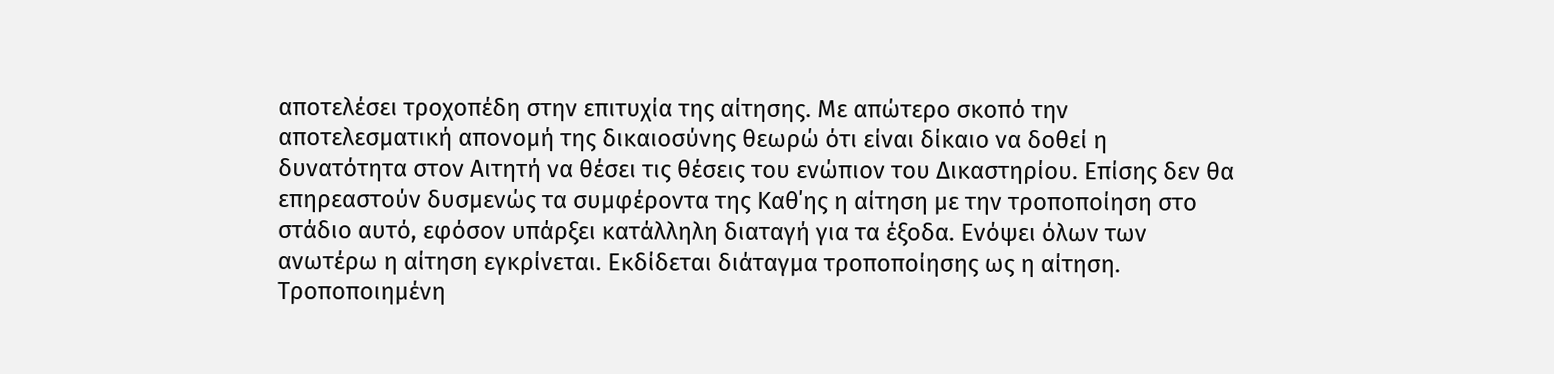αποτελέσει τροχοπέδη στην επιτυχία της αίτησης. Με απώτερο σκοπό την αποτελεσματική απονομή της δικαιοσύνης θεωρώ ότι είναι δίκαιο να δοθεί η δυνατότητα στον Αιτητή να θέσει τις θέσεις του ενώπιον του Δικαστηρίου. Επίσης δεν θα επηρεαστούν δυσμενώς τα συμφέροντα της Καθ΄ης η αίτηση με την τροποποίηση στο στάδιο αυτό, εφόσον υπάρξει κατάλληλη διαταγή για τα έξοδα. Ενόψει όλων των ανωτέρω η αίτηση εγκρίνεται. Εκδίδεται διάταγμα τροποποίησης ως η αίτηση. Τροποποιημένη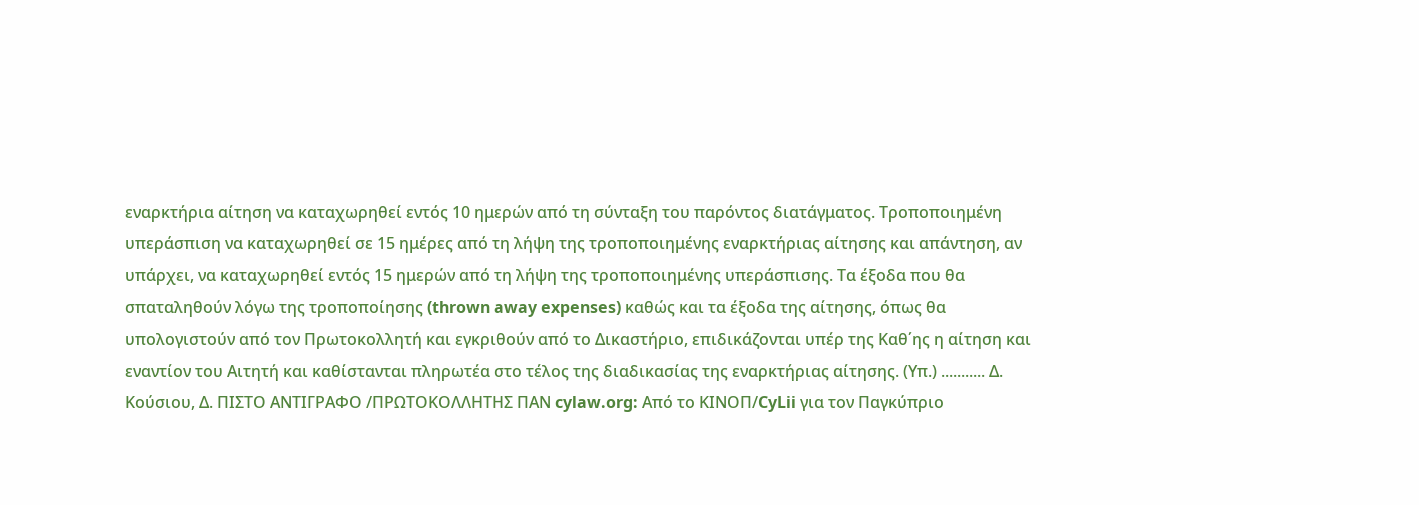εναρκτήρια αίτηση να καταχωρηθεί εντός 10 ημερών από τη σύνταξη του παρόντος διατάγματος. Τροποποιημένη υπεράσπιση να καταχωρηθεί σε 15 ημέρες από τη λήψη της τροποποιημένης εναρκτήριας αίτησης και απάντηση, αν υπάρχει, να καταχωρηθεί εντός 15 ημερών από τη λήψη της τροποποιημένης υπεράσπισης. Τα έξοδα που θα σπαταληθούν λόγω της τροποποίησης (thrown away expenses) καθώς και τα έξοδα της αίτησης, όπως θα υπολογιστούν από τον Πρωτοκολλητή και εγκριθούν από το Δικαστήριο, επιδικάζονται υπέρ της Καθ΄ης η αίτηση και εναντίον του Αιτητή και καθίστανται πληρωτέα στο τέλος της διαδικασίας της εναρκτήριας αίτησης. (Υπ.) ........... Δ. Κούσιου, Δ. ΠΙΣΤΟ ΑΝΤΙΓΡΑΦΟ /ΠΡΩΤΟΚΟΛΛΗΤΗΣ ΠΑΝ cylaw.org: Από το ΚΙΝOΠ/CyLii για τον Παγκύπριο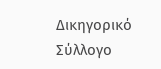Δικηγορικό Σύλλογο